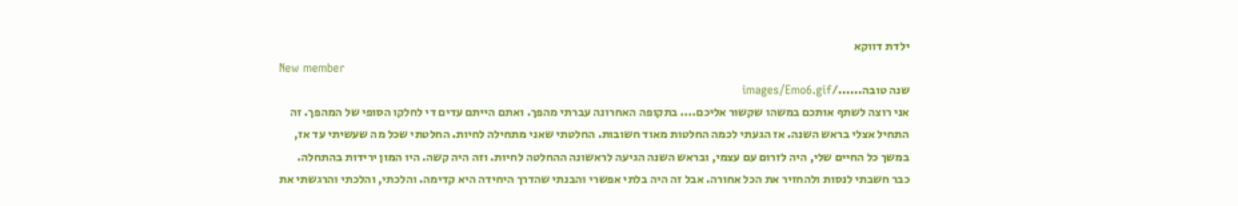ילדת דווקא
New member
שנה טובה....../images/Emo6.gif
אני רוצה לשתף אותכם במשהו שקשור אליכם.... בתקופה האחרונה עברתי מהפך. ואתם הייתם עדים די לחלקו הסופי של המהפך. זה התחיל אצלי בראש השנה. אז הגעתי לכמה החלטות מאוד חשובות. החלטתי שאני מתחילה לחיות. החלטתי שכל מה שעשיתי עד אז, במשך כל החיים שלי, היה לזרום עם עצמי, ובראש השנה הגיעה לראשונה ההחלטה לחיות. וזה היה קשה. היו המון ירידות בהתחלה. כבר חשבתי לנסות ולהחזיר את הכל אחורה. אבל זה היה בלתי אפשרי והבנתי שהדרך היחידה היא קדימה. והלכתי, והלכתי והרגשתי את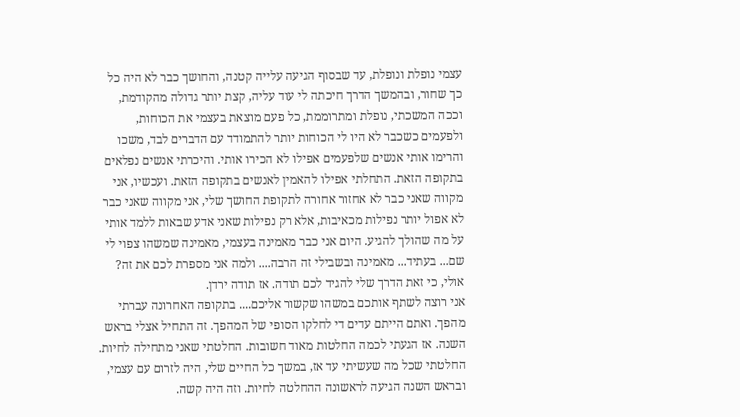עצמי נופלת ונופלת, עד שבסוף הגיעה עלייה קטנה, והחושך כבר לא היה כל כך שחור, ובהמשך הדרך חיכתה לי עוד עליה, קצת יותר גדולה מהקודמת, וככה המשכתי, נופלת ומתרוממת, כל פעם מוצאת בעצמי את הכוחות, ולפעמים כשכבר לא היו לי הכוחות יותר להתמודד עם הדברים לבד, משכו והרימו אותי אנשים שלפעמים אפילו לא הכירו אותי. והיכרתי אנשים נפלאים בתקופה הזאת. התחלתי אפילו להאמין לאנשים בתקופה הזאת. ועכשיו, אני מקווה שאני כבר לא אחזור אחורה לתקופת החושך שלי, אני מקווה שאני כבר לא אפול יותר נפילות מכאיבות, אלא רק נפילות שאני אדע שבאות ללמד אותי על מה שהולך להגיע. היום אני כבר מאמינה בעצמי, מאמינה שמשהו צפוי לי שם... בעתיד... מאמינה ובשבילי זה הרבה.... ולמה אני מספרת לכם את זה? אולי, כי זאת הדרך שלי להגיד לכם תודה. אז תודה ירדן.
אני רוצה לשתף אותכם במשהו שקשור אליכם.... בתקופה האחרונה עברתי מהפך. ואתם הייתם עדים די לחלקו הסופי של המהפך. זה התחיל אצלי בראש השנה. אז הגעתי לכמה החלטות מאוד חשובות. החלטתי שאני מתחילה לחיות. החלטתי שכל מה שעשיתי עד אז, במשך כל החיים שלי, היה לזרום עם עצמי, ובראש השנה הגיעה לראשונה ההחלטה לחיות. וזה היה קשה.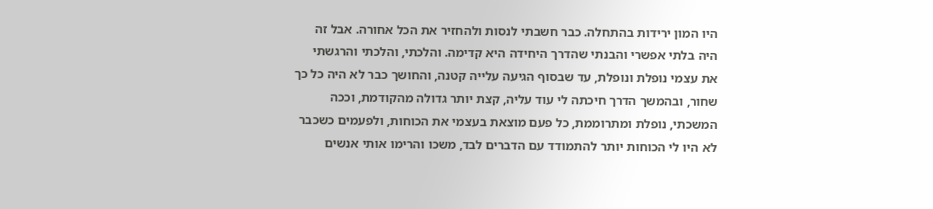היו המון ירידות בהתחלה. כבר חשבתי לנסות ולהחזיר את הכל אחורה. אבל זה היה בלתי אפשרי והבנתי שהדרך היחידה היא קדימה. והלכתי, והלכתי והרגשתי את עצמי נופלת ונופלת, עד שבסוף הגיעה עלייה קטנה, והחושך כבר לא היה כל כך שחור, ובהמשך הדרך חיכתה לי עוד עליה, קצת יותר גדולה מהקודמת, וככה המשכתי, נופלת ומתרוממת, כל פעם מוצאת בעצמי את הכוחות, ולפעמים כשכבר לא היו לי הכוחות יותר להתמודד עם הדברים לבד, משכו והרימו אותי אנשים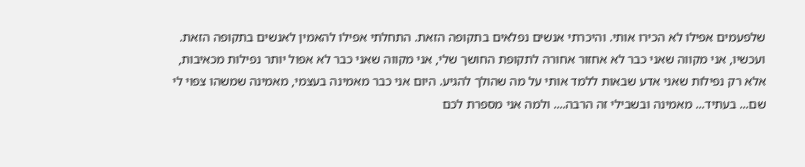שלפעמים אפילו לא הכירו אותי. והיכרתי אנשים נפלאים בתקופה הזאת. התחלתי אפילו להאמין לאנשים בתקופה הזאת. ועכשיו, אני מקווה שאני כבר לא אחזור אחורה לתקופת החושך שלי, אני מקווה שאני כבר לא אפול יותר נפילות מכאיבות, אלא רק נפילות שאני אדע שבאות ללמד אותי על מה שהולך להגיע. היום אני כבר מאמינה בעצמי, מאמינה שמשהו צפוי לי שם... בעתיד... מאמינה ובשבילי זה הרבה.... ולמה אני מספרת לכם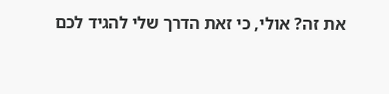את זה? אולי, כי זאת הדרך שלי להגיד לכם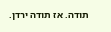תודה. אז תודה ירדן.